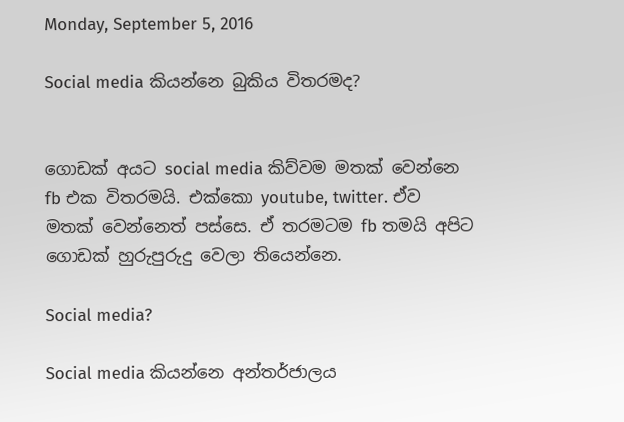Monday, September 5, 2016

Social media කියන්නෙ බුකිය විතරමද?


ගොඩක් අයට social media කිව්වම මතක් වෙන්නෙ fb එක විතරමයි. එක්කො youtube, twitter. ඒව මතක් වෙන්නෙත් පස්සෙ. ඒ තරමටම fb තමයි අපිට ගොඩක් හුරුපුරුදු වෙලා තියෙන්නෙ.

Social media?

Social media කියන්නෙ අන්තර්ජාලය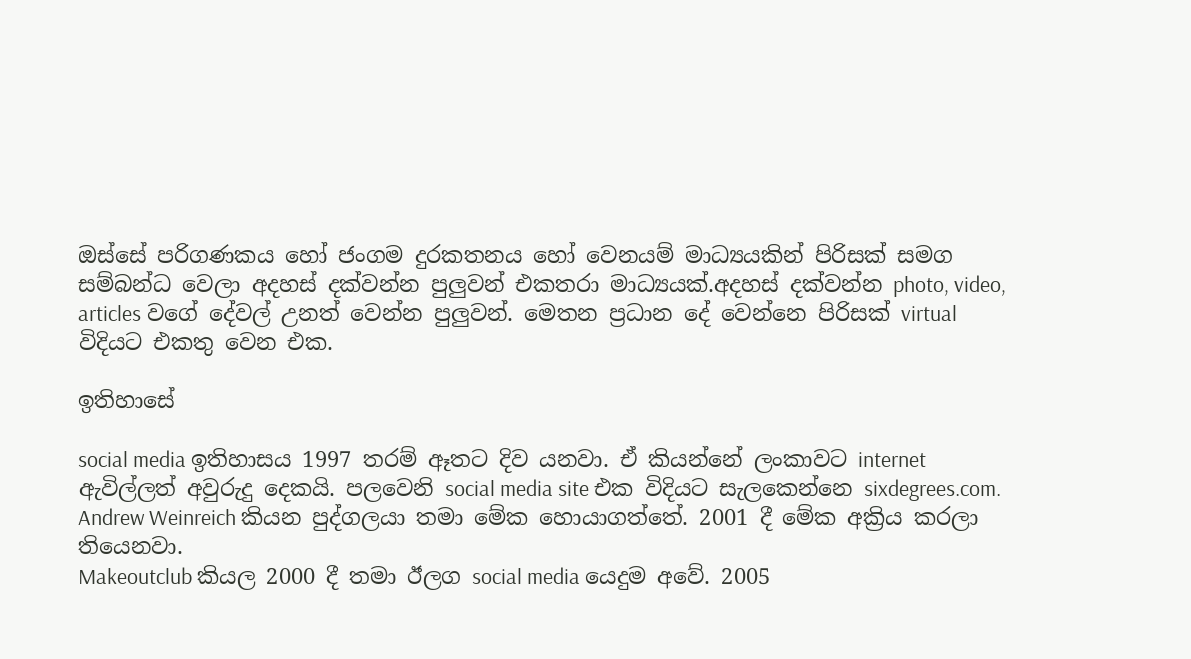ඔස්සේ පරිගණකය හෝ ජංගම දුරකතනය හෝ වෙනයම් මාධ්‍යයකින් පිරිසක් සමග සම්බන්ධ වෙලා අදහස් දක්වන්න පුලුවන් එකතරා මාධ්‍යයක්.අදහස් දක්වන්න photo, video, articles වගේ දේවල් උනත් වෙන්න පුලුවන්. මෙතන ප්‍රධාන දේ වෙන්නෙ පිරිසක් virtual  විදියට එකතු වෙන එක.

ඉතිහාසේ

social media ඉතිහාසය 1997 තරම් ඈතට දිව යනවා. ඒ කියන්නේ ලංකාවට internet ඇවිල්ලත් අවුරුදු දෙකයි. පලවෙනි social media site එක විදියට සැලකෙන්නෙ sixdegrees.com. Andrew Weinreich කියන පුද්ගලයා තමා මේක හොයාගත්තේ. 2001 දී මේක අක්‍රිය කරලා තියෙනවා.
Makeoutclub කියල 2000 දී තමා ඊලග social media යෙදුම අවේ. 2005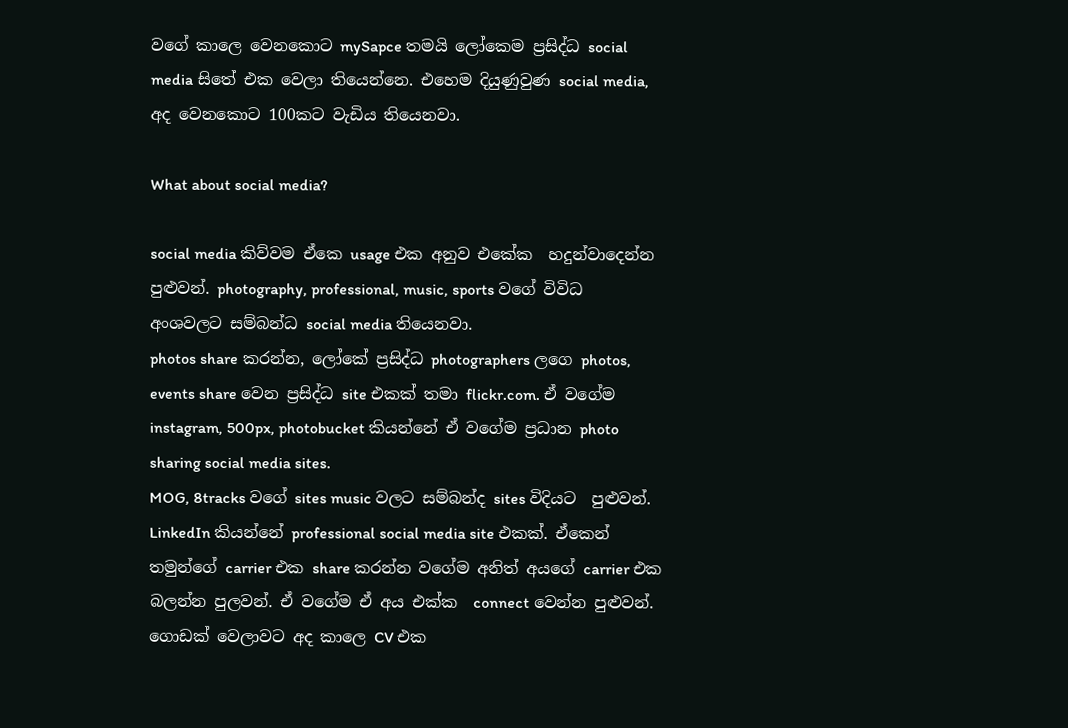වගේ කාලෙ වෙනකොට mySapce තමයි ලෝකෙම ප්‍රසිද්ධ social media සිතේ එක වෙලා තියෙන්නෙ. එහෙම දියුණුවුණ social media,  අද වෙනකොට 100කට වැඩිය තියෙනවා.

What about social media?

social media කිව්වම ඒකෙ usage එක අනුව එකේක  හදුන්වාදෙන්න පුළුවන්. photography, professional, music, sports වගේ විවිධ අංශවලට සම්බන්ධ social media තියෙනවා.
photos share කරන්න, ලෝකේ ප්‍රසිද්ධ photographers ලගෙ photos, events share වෙන ප්‍රසිද්ධ site එකක් තමා flickr.com. ඒ වගේම instagram, 500px, photobucket කියන්නේ ඒ වගේම ප්‍රධාන photo sharing social media sites.
MOG, 8tracks වගේ sites music වලට සම්බන්ද sites විදියට  පුළුවන්.
LinkedIn කියන්නේ professional social media site එකක්. ඒකෙන් තමුන්ගේ carrier එක share කරන්න වගේම අනිත් අයගේ carrier එක බලන්න පුලවන්. ඒ වගේම ඒ අය එක්ක  connect වෙන්න පුළුවන්. ගොඩක් වෙලාවට අද කාලෙ CV එක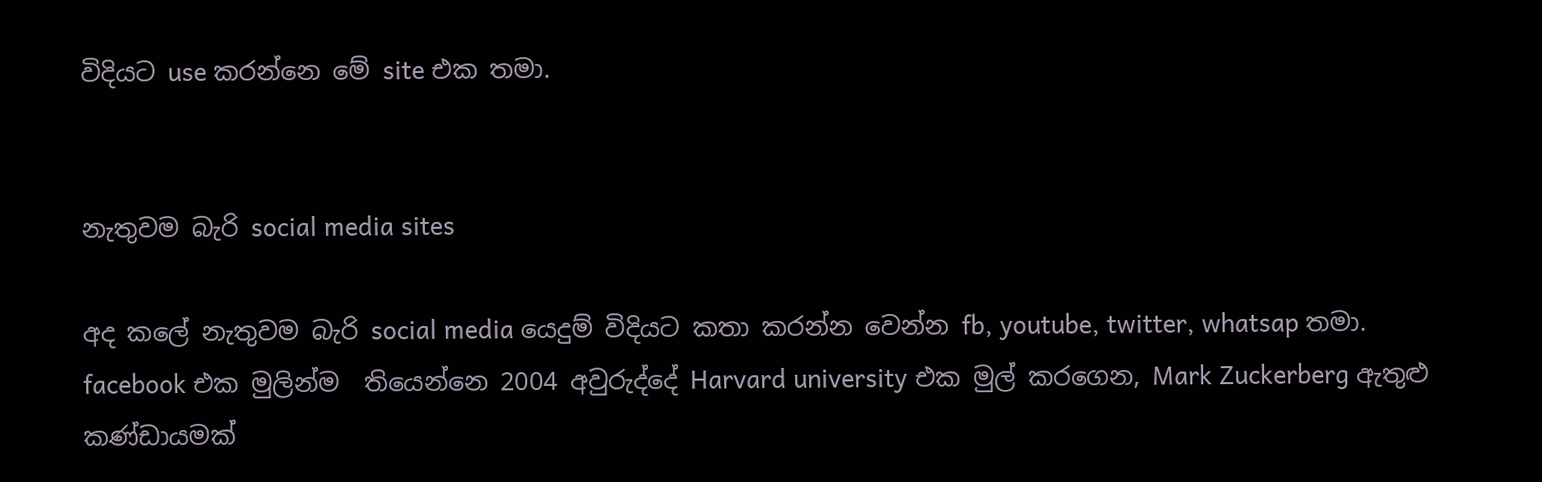විදියට use කරන්නෙ මේ site එක තමා.


නැතුවම බැරි social media sites

අද කලේ නැතුවම බැරි social media යෙදුම් විදියට කතා කරන්න වෙන්න fb, youtube, twitter, whatsap තමා.
facebook එක මුලින්ම  තියෙන්නෙ 2004 අවුරුද්දේ Harvard university එක මුල් කරගෙන, Mark Zuckerberg ඇතුළු කණ්ඩායමක්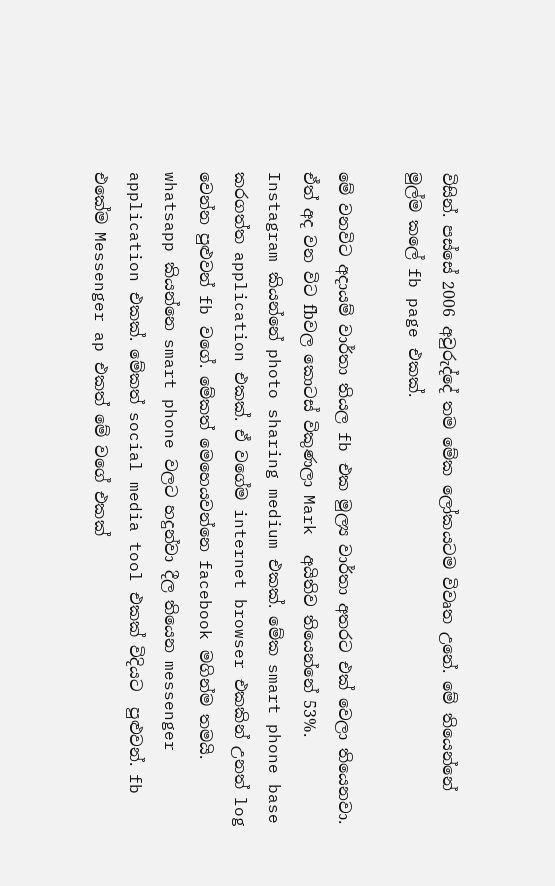විසින්. පස්සේ 2006 අවුරුද්දේ තම මේක ලෝකයටම විවෘත උනේ. මේ තියෙන්නේ මුල්ම කලේ fb page එකක්.

මේ වනවිට අදායම් වාර්තා තියල fb එක මුල්‍ය වාර්තා අතරට එක් වෙලා තියෙනවා. ඒත් අද වන විට fbවල කොටස් විකුණලා Mark  අයිතිව තියෙන්නේ 53%.
Instagram කියන්නේ photo sharing medium එකක්. මේක smart phone base කරගත්ත application එකක්. ඒ වගේම internet browser එකකින් උනත් log වෙන්න පුළුවන් fb වගේ. මේකත් මෙහෙයවන්නෙ facebook මගින්ම තමයි.
whatsapp කියන්නෙ smart phone වලට හදුන්වා දීල තියෙන messenger application එකක්. මේකත් social media tool එකක් විදියට  පුළුවන්. fb එකේම Messenger ap එකත් මේ වගේ එකක්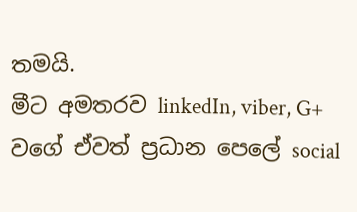තමයි.
මීට අමතරව linkedIn, viber, G+ වගේ ඒවත් ප්‍රධාන පෙලේ social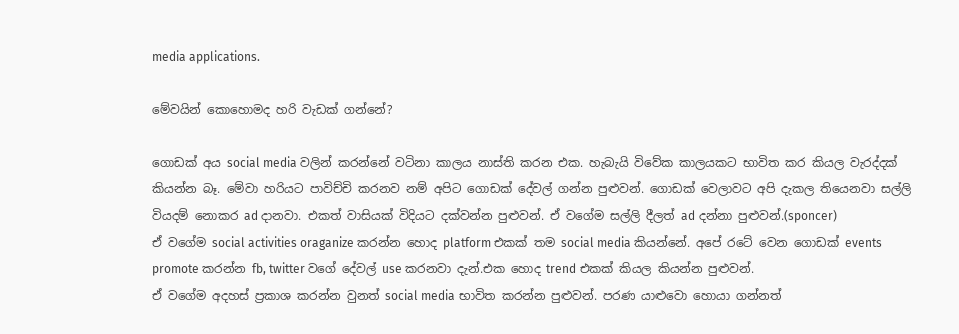media applications.

මේවයින් කොහොමද හරි වැඩක් ගන්නේ?

ගොඩක් අය social media වලින් කරන්නේ වටිනා කාලය නාස්ති කරන එක. හැබැයි විවේක කාලයකට භාවිත කර කියල වැරද්දක් කියන්න බෑ. මේවා හරියට පාවිච්චි කරනව නම් අපිට ගොඩක් දේවල් ගන්න පුළුවන්. ගොඩක් වෙලාවට අපි දැකල තියෙනවා සල්ලි වියදම් නොකර ad දානවා. එකත් වාසියක් විදියට දක්වන්න පුළුවන්. ඒ වගේම සල්ලි දීලත් ad දන්නා පුළුවන්.(sponcer)
ඒ වගේම social activities oraganize කරන්න හොද platform එකක් තම social media කියන්නේ. අපේ රටේ වෙන ගොඩක් events promote කරන්න fb, twitter වගේ දේවල් use කරනවා දැන්.එක හොද trend එකක් කියල කියන්න පුළුවන්.
ඒ වගේම අදහස් ප්‍රකාශ කරන්න වුනත් social media භාවිත කරන්න පුළුවන්. පරණ යාළුවො හොයා ගන්නත්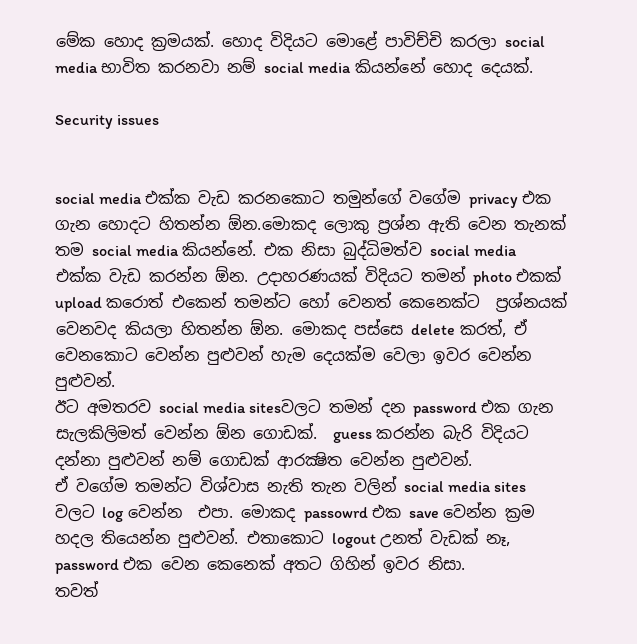මේක හොද ක්‍රමයක්. හොද විදියට මොළේ පාවිච්චි කරලා social media භාවිත කරනවා නම් social media කියන්නේ හොද දෙයක්.

Security issues


social media එක්ක වැඩ කරනකොට තමුන්ගේ වගේම privacy එක ගැන හොදට හිතන්න ඕන.මොකද ලොකු ප්‍රශ්න ඇති වෙන තැනක් තම social media කියන්නේ. එක නිසා බුද්ධිමත්ව social media එක්ක වැඩ කරන්න ඕන. උදාහරණයක් විදියට තමන් photo එකක් upload කරොත් එකෙන් තමන්ට හෝ වෙනත් කෙනෙක්ට  ප්‍රශ්නයක් වෙනවද කියලා හිතන්න ඕන. මොකද පස්සෙ delete කරත්, ඒ වෙනකොට වෙන්න පුළුවන් හැම දෙයක්ම වෙලා ඉවර වෙන්න පුළුවන්.
ඊට අමතරව social media sitesවලට තමන් දන password එක ගැන සැලකිලිමත් වෙන්න ඕන ගොඩක්.  guess කරන්න බැරි විදියට දන්නා පුළුවන් නම් ගොඩක් ආරක්‍ෂිත වෙන්න පුළුවන්.
ඒ වගේම තමන්ට විශ්වාස නැති තැන වලින් social media sites වලට log වෙන්න  එපා. මොකද passowrd එක save වෙන්න ක්‍රම හදල තියෙන්න පුළුවන්. එතාකොට logout උනත් වැඩක් නෑ, password එක වෙන කෙනෙක් අතට ගිහින් ඉවර නිසා.
තවත්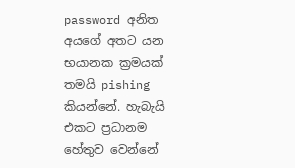password අනිත අයගේ අතට යන භයානක ක්‍රමයක් තමයි pishing කියන්නේ. හැබැයි එකට ප්‍රධානම හේතුව වෙන්නේ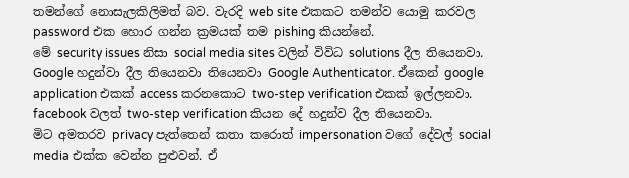තමන්ගේ නොසැලකිලිමත් බව. වැරදි web site එකකට තමන්ව යොමු කරවල password එක හොර ගන්න ක්‍රමයක් තම pishing කියන්නේ.
මේ security issues නිසා social media sites වලින් විවිධ solutions දීල තියෙනවා. Google හදුන්වා දීල තියෙනවා තියෙනවා Google Authenticator. ඒකෙන් google application එකක් access කරනකොට two-step verification එකක් ඉල්ලනවා.
facebook වලත් two-step verification කියන දේ හදුන්ව දීල තියෙනවා.
මිට අමතරව privacy පැත්තෙන් කතා කරොත් impersonation වගේ දේවල් social media එක්ක වෙන්න පුළුවන්. ඒ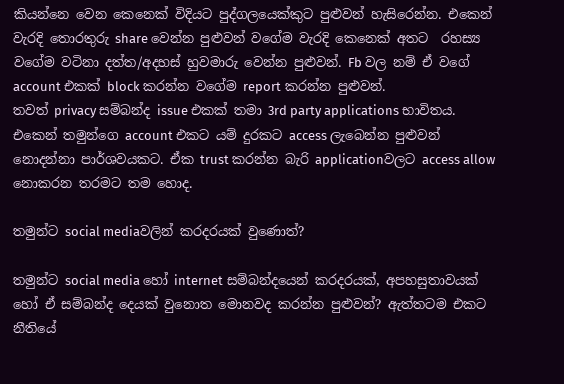කියන්නෙ වෙන කෙනෙක් විදියට පුද්ගලයෙක්කුට පුළුවන් හැසිරෙන්න. එකෙන් වැරදි තොරතුරු share වෙන්න පුළුවන් වගේම වැරදි කෙනෙක් අතට  රහස්‍ය වගේම වටිනා දත්ත/අදහස් හුවමාරු වෙන්න පුළුවන්. Fb වල නම් ඒ වගේ account එකක් block කරන්න වගේම report කරන්න පුළුවන්.
තවත් privacy සම්බන්ද issue එකක් තමා 3rd party applications භාවිතය. එකෙන් තමුන්ගෙ account එකට යම් දුරකට access ලැබෙන්න පුළුවන් නොදන්නා පාර්ශවයකට. ඒක trust කරන්න බැරි applicationවලට access allow නොකරන තරමට තම හොද.

තමුන්ට social mediaවලින් කරදරයක් වුණොත්?

තමුන්ට social media හෝ internet සම්බන්දයෙන් කරදරයක්, අපහසුතාවයක් හෝ ඒ සම්බන්ද දෙයක් වුනොත මොනවද කරන්න පුළුවන්? ඇත්තටම එකට නීතියේ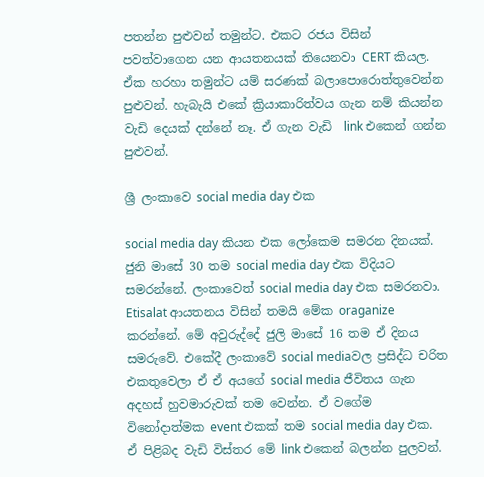පතන්න පුළුවන් තමුන්ට. එකට රජය විසින් පවත්වාගෙන යන ආයතනයක් තියෙනවා CERT කියල. ඒක හරහා තමුන්ට යම් සරණක් බලාපොරොත්තුවෙන්න පුළුවන්. හැබැයි එකේ ක්‍රියාකාරිත්වය ගැන නම් කියන්න වැඩි දෙයක් දන්නේ නෑ. ඒ ගැන වැඩි  link එකෙන් ගන්න පුළුවන්.

ශ්‍රී ලංකාවෙ social media day එක

social media day කියන එක ලෝකෙම සමරන දිනයක්. ජුනි මාසේ 30 තම social media day එක විදියට සමරන්නේ. ලංකාවෙත් social media day එක සමරනවා. Etisalat ආයතනය විසින් තමයි මේක oraganize කරන්නේ. මේ අවුරුද්දේ ජුලි මාසේ 16 තම ඒ දිනය සමරුවේ. එකේදී ලංකාවේ social mediaවල ප්‍රසිද්ධ චරිත එකතුවෙලා ඒ ඒ අයගේ social media ජීවිතය ගැන අදහස් හුවමාරුවක් තම වෙන්න. ඒ වගේම විනෝදාත්මක event එකක් තම social media day එක. ඒ පිළිබද වැඩි විස්තර මේ link එකෙන් බලන්න පුලවන්.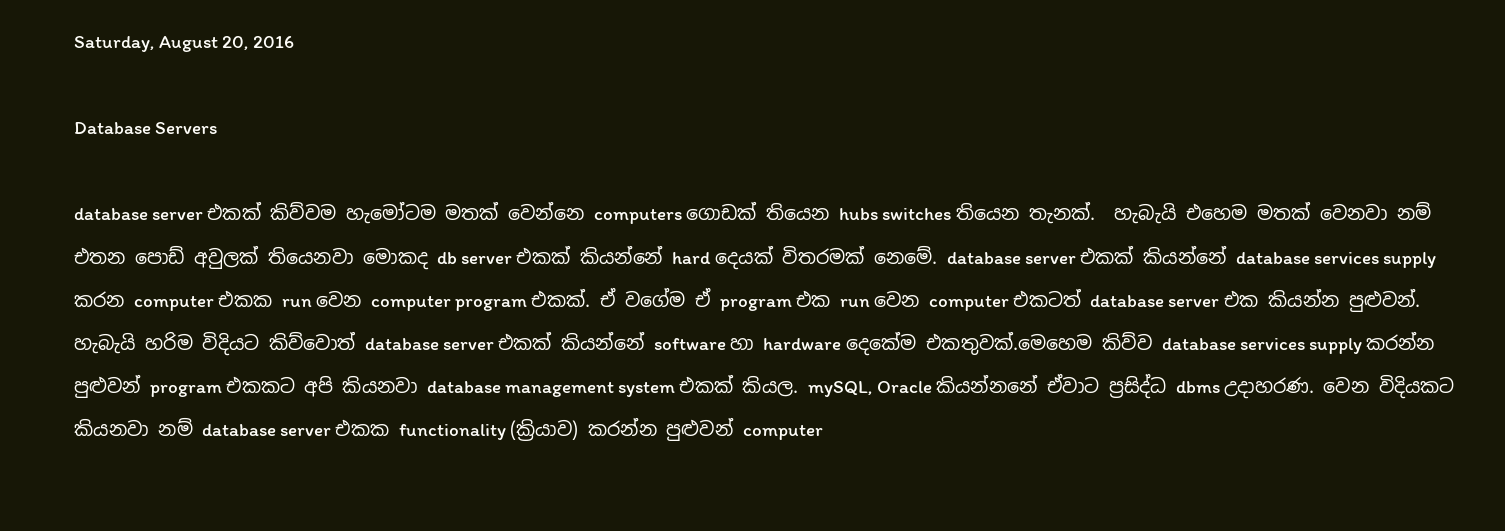Saturday, August 20, 2016

Database Servers

database server එකක් කිව්වම හැමෝටම මතක් වෙන්නෙ computers ගොඩක් තියෙන hubs switches තියෙන තැනක්.  හැබැයි එහෙම මතක් වෙනවා නම් එතන පොඩ් අවුලක් තියෙනවා මොකද db server එකක් කියන්නේ hard දෙයක් විතරමක් නෙමේ. database server එකක් කියන්නේ database services supply කරන computer එකක run වෙන computer program එකක්. ඒ වගේම ඒ program එක run වෙන computer එකටත් database server එක කියන්න පුළුවන්. හැබැයි හරිම විදියට කිව්වොත් database server එකක් කියන්නේ software හා hardware දෙකේම එකතුවක්.මෙහෙම කිව්ව database services supply කරන්න පුළුවන් program එකකට අපි කියනවා database management system එකක් කියල. mySQL, Oracle කියන්නනේ ඒවාට ප්‍රසිද්ධ dbms උදාහරණ. වෙන විදියකට කියනවා නම් database server එකක functionality (ක්‍රියාව) කරන්න පුළුවන් computer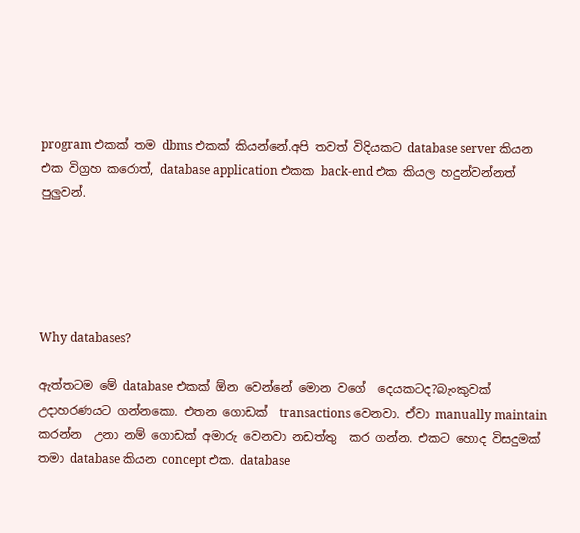program එකක් තම dbms එකක් කියන්නේ.අපි තවත් විදියකට database server කියන එක විග්‍රහ කරොත්, database application එකක back-end එක කියල හදුන්වන්නත් පුලුවන්.





Why databases?

ඇත්තටම මේ database එකක් ඕන වෙන්නේ මොන වගේ  දෙයකටද?බැංකුවක්  උදාහරණයට ගන්නකො. එතන ගොඩක්  transactions වෙනවා. ඒවා manually maintain කරන්න  උනා නම් ගොඩක් අමාරු වෙනවා නඩත්තු  කර ගන්න. එකට හොද විසදුමක් තමා database කියන concept එක. database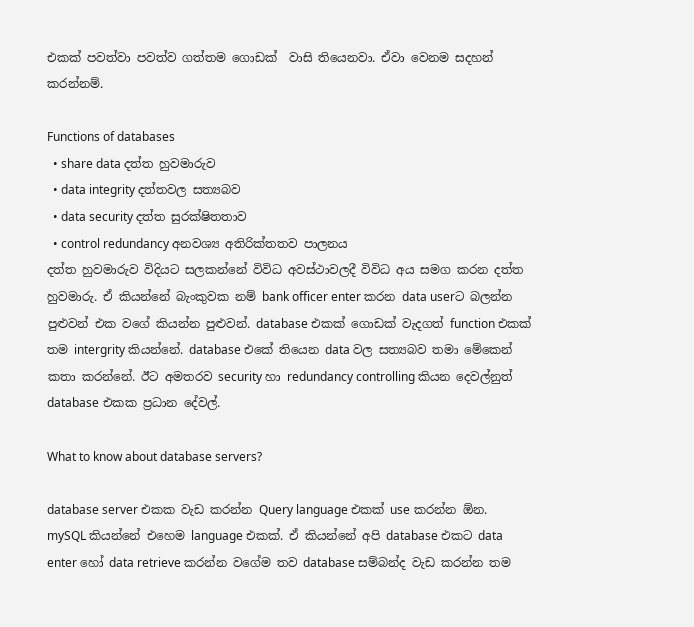එකක් පවත්වා පවත්ව ගත්තම ගොඩක්  වාසි තියෙනවා. ඒවා වෙනම සදහන් කරන්නම්.

Functions of databases
  • share data දත්ත හුවමාරුව
  • data integrity දත්තවල සත්‍යබව
  • data security දත්ත සුරක්ෂිතතාව
  • control redundancy අනවශ්‍ය අතිරික්තතව පාලනය
දත්ත හුවමාරුව විදියට සලකන්නේ විවිධ අවස්ථාවලදී විවිධ අය සමග කරන දත්ත හුවමාරු. ඒ කියන්නේ බැංකුවක නම් bank officer enter කරන data userට බලන්න පුළුවන් එක වගේ කියන්න පුළුවන්. database එකක් ගොඩක් වැදගත් function එකක් තම intergrity කියන්නේ. database එකේ තියෙන data වල සත්‍යබව තමා මේකෙන් කතා කරන්නේ. ඊට අමතරව security හා redundancy controlling කියන දෙවල්නුත් database එකක ප්‍රධාන දේවල්.

What to know about database servers?

database server එකක වැඩ කරන්න Query language එකක් use කරන්න ඕන. mySQL කියන්නේ එහෙම language එකක්. ඒ කියන්නේ අපි database එකට data enter හෝ data retrieve කරන්න වගේම තව database සම්බන්ද වැඩ කරන්න තම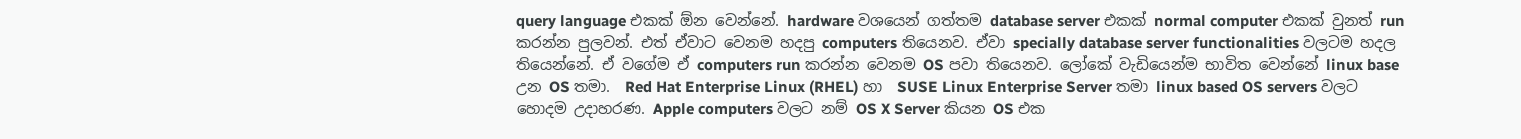query language එකක් ඕන වෙන්නේ. hardware වශයෙන් ගත්තම database server එකක් normal computer එකක් වුනත් run කරන්න පුලවන්. එත් ඒවාට වෙනම හදපු computers තියෙනව. ඒවා specially database server functionalities වලටම හදල තියෙන්නේ. ඒ වගේම ඒ computers run කරන්න වෙනම OS පවා තියෙනව. ලෝකේ වැඩියෙන්ම භාවිත වෙන්නේ linux base උන OS තමා.  Red Hat Enterprise Linux (RHEL) හා  SUSE Linux Enterprise Server තමා linux based OS servers වලට හොදම උදාහරණ. Apple computers වලට නම් OS X Server කියන OS එක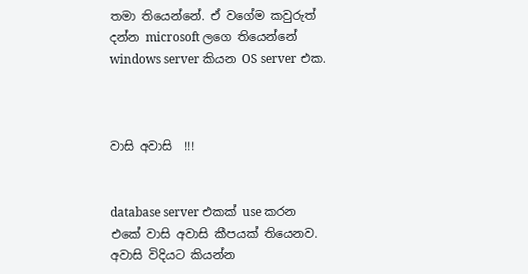තමා තියෙන්නේ. ඒ වගේම කවුරුත් දන්න microsoft ලගෙ තියෙන්නේ windows server කියන OS server එක.



වාසි අවාසි  !!!


database server එකක් use කරන එකේ වාසි අවාසි කීපයක් තියෙනව.
අවාසි විදියට කියන්න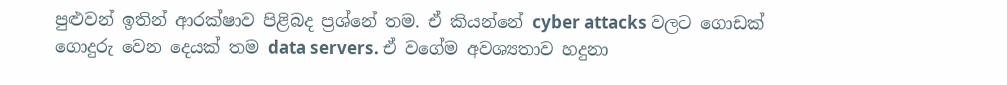පුළුවන් ඉතින් ආරක්ෂාව පිළිබද ප්‍රශ්නේ තම. ඒ කියන්නේ cyber attacks වලට ගොඩක් ගොදුරු වෙන දෙයක් තම data servers. ඒ වගේම අවශ්‍යතාව හදුනා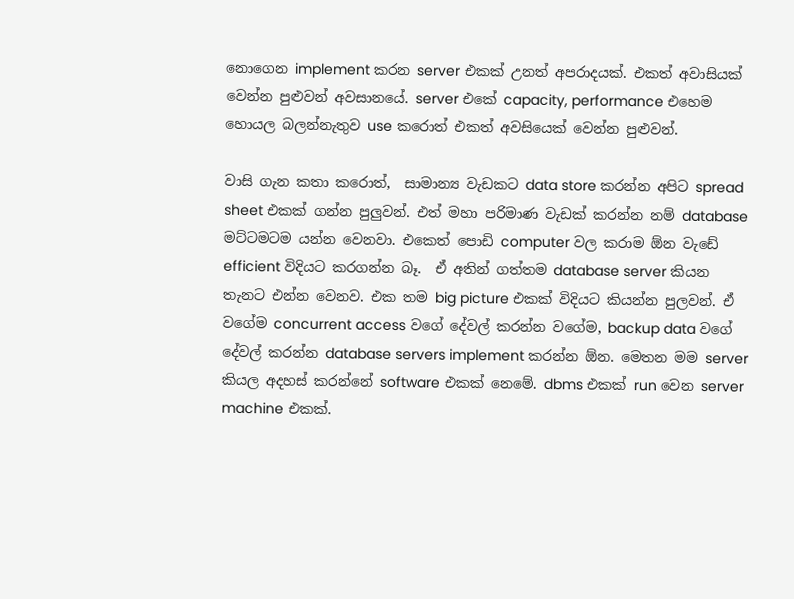නොගෙන implement කරන server එකක් උනත් අපරාදයක්. එකත් අවාසියක් වෙන්න පුළුවන් අවසානයේ. server එකේ capacity, performance එහෙම හොයල බලන්නැතුව use කරොත් එකත් අවසියෙක් වෙන්න පුළුවන්.

වාසි ගැන කතා කරොත්,  සාමාන්‍ය වැඩකට data store කරන්න අපිට spread sheet එකක් ගන්න පුලුවන්. එත් මහා පරිමාණ වැඩක් කරන්න නම් database මට්ටමටම යන්න වෙනවා. එකෙත් පොඩි computer වල කරාම ඕන වැඩේ efficient විදියට කරගන්න බෑ.  ඒ අතින් ගත්තම database server කියන තැනට එන්න වෙනව. එක තම big picture එකක් විදියට කියන්න පුලවන්. ඒ වගේම concurrent access වගේ දේවල් කරන්න වගේම, backup data වගේ දේවල් කරන්න database servers implement කරන්න ඕන. මෙතන මම server කියල අදහස් කරන්නේ software එකක් නෙමේ. dbms එකක් run වෙන server machine එකක්.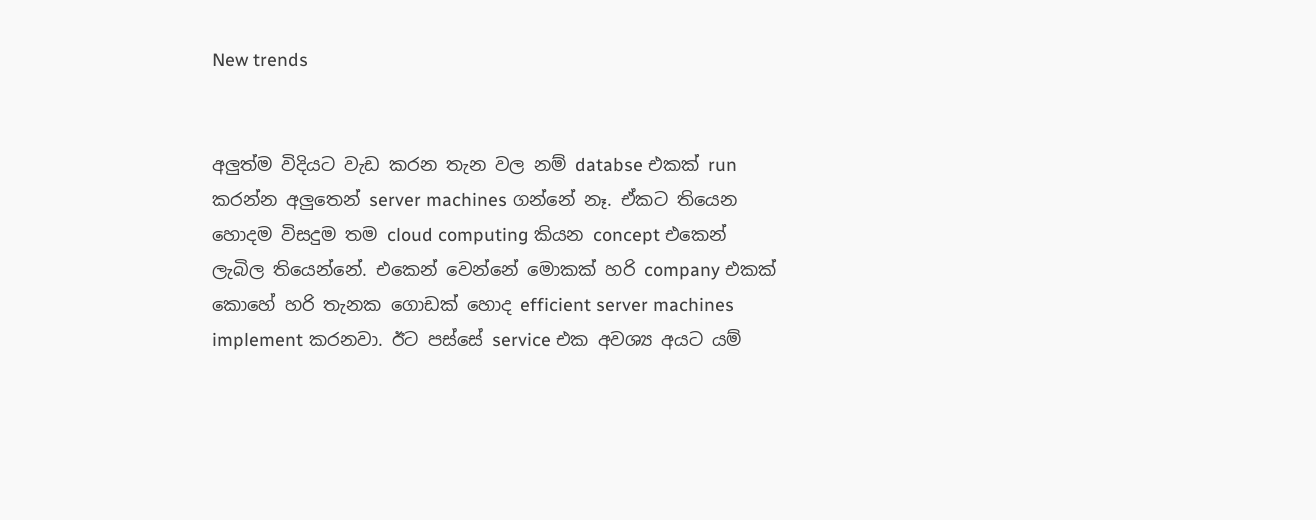New trends


අලුත්ම විදියට වැඩ කරන තැන වල නම් databse එකක් run කරන්න අලුතෙන් server machines ගන්නේ නෑ. ඒකට තියෙන හොදම විසදුම තම cloud computing කියන concept එකෙන් ලැබිල තියෙන්නේ. එකෙන් වෙන්නේ මොකක් හරි company එකක් කොහේ හරි තැනක ගොඩක් හොද efficient server machines implement කරනවා. ඊට පස්සේ service එක අවශ්‍ය අයට යම්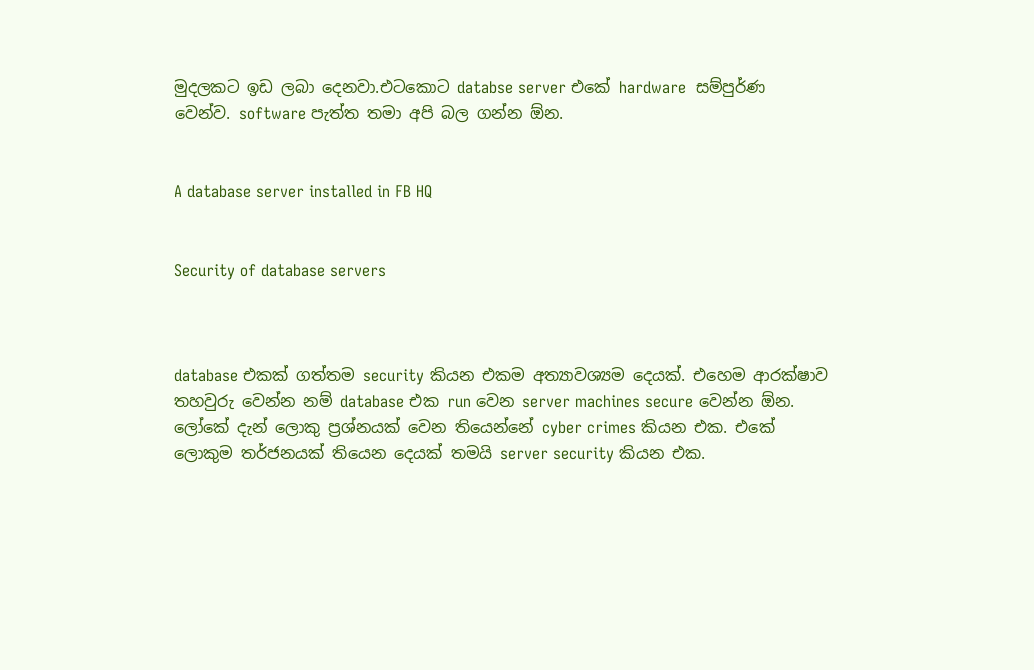මුදලකට ඉඩ ලබා දෙනවා.එටකොට databse server එකේ hardware  සම්පුර්ණ වෙන්ව. software පැත්ත තමා අපි බල ගන්න ඕන.


A database server installed in FB HQ


Security of database servers



database එකක් ගත්තම security කියන එකම අත්‍යාවශ්‍යම දෙයක්. එහෙම ආරක්ෂාව තහවුරු වෙන්න නම් database එක run වෙන server machines secure වෙන්න ඕන. ලෝකේ දැන් ලොකු ප්‍රශ්නයක් වෙන තියෙන්නේ cyber crimes කියන එක. එකේ ලොකුම තර්ජනයක් තියෙන දෙයක් තමයි server security කියන එක.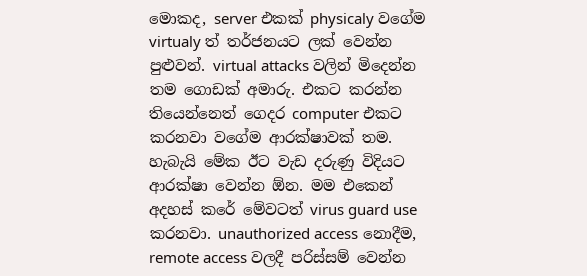මොකද, server එකක් physicaly වගේම virtualy ත් තර්ජනයට ලක් වෙන්න පුළුවන්. virtual attacks වලින් මිදෙන්න තම ගොඩක් අමාරු. එකට කරන්න තියෙන්නෙත් ගෙදර computer එකට කරනවා වගේම ආරක්ෂාවක් තම. හැබැයි මේක ඊට වැඩ දරුණු විදියට ආරක්ෂා වෙන්න ඕන. මම එකෙන් අදහස් කරේ මේවටත් virus guard use කරනවා. unauthorized access නොදීම, remote access වලදී පරිස්සම් වෙන්න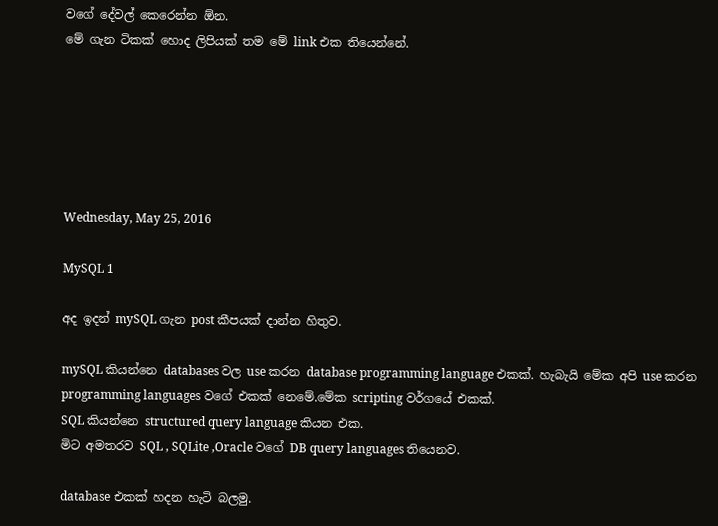වගේ දේවල් කෙරෙන්න ඕන.
මේ ගැන ටිකක් හොද ලිපියක් තම මේ link එක තියෙන්නේ.






Wednesday, May 25, 2016

MySQL 1

අද ඉදන් mySQL ගැන post කීපයක් දාන්න හිතුව.

mySQL කියන්නෙ databases වල use කරන database programming language එකක්. හැබැයි මේක අපි use කරන programming languages වගේ එකක් නෙමේ.මේක scripting වර්ගයේ එකක්.
SQL කියන්නෙ structured query language කියන එක.
මිට අමතරව SQL , SQLite ,Oracle වගේ DB query languages තියෙනව.

database එකක් හදන හැටි බලමු.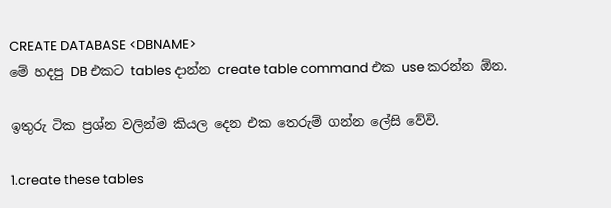CREATE DATABASE <DBNAME>
මේ හදපු DB එකට tables දාන්න create table command එක use කරන්න ඕන.

ඉතුරු ටික ප්‍රශ්න වලින්ම කියල දෙන එක තෙරුම් ගන්න ලේසි වේවි.

1.create these tables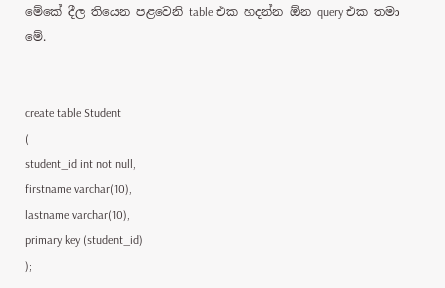මේකේ දීල තියෙන පළවෙනි table එක හදන්න ඕන query එක තමා මේ.


create table Student
(
student_id int not null,
firstname varchar(10),
lastname varchar(10),
primary key (student_id)
);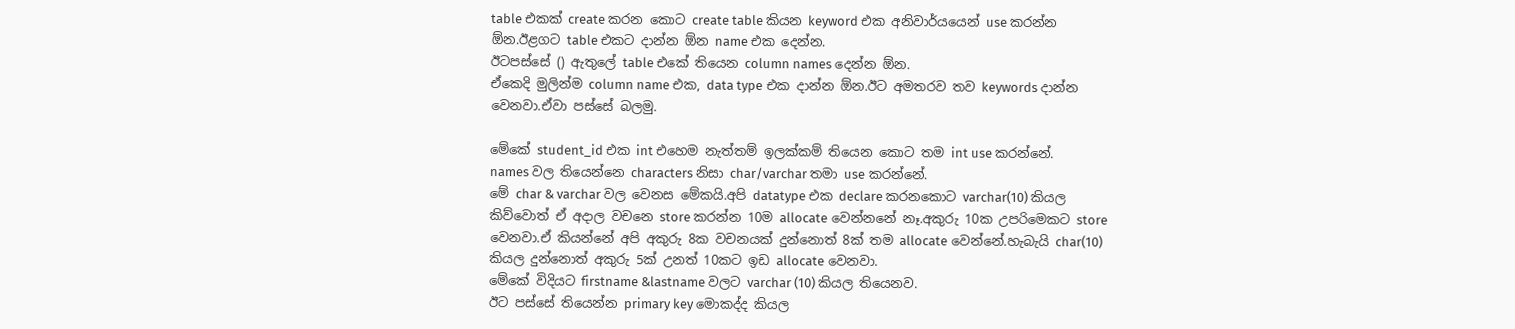table එකක් create කරන කොට create table කියන keyword එක අනිවාර්යයෙන් use කරන්න ඕන.ඊළගට table එකට දාන්න ඕන name එක දෙන්න.
ඊටපස්සේ () ඇතුලේ table එකේ තියෙන column names දෙන්න ඕන.
ඒකෙදි මුලින්ම column name එක, data type එක දාන්න ඕන.ඊට අමතරව තව keywords දාන්න වෙනවා.ඒවා පස්සේ බලමු.

මේකේ student_id එක int එහෙම නැත්තම් ඉලක්කම් තියෙන කොට තම int use කරන්නේ.
names වල තියෙන්නෙ characters නිසා char/varchar තමා use කරන්නේ.
මේ char & varchar වල වෙනස මේකයි.අපි datatype එක declare කරනකොට varchar(10) කියල කිව්වොත් ඒ අදාල වචනෙ store කරන්න 10ම allocate වෙන්නනේ නෑ.අකුරු 10ක උපරිමෙකට store වෙනවා.ඒ කියන්නේ අපි අකුරු 8ක වචනයක් දුන්නොත් 8ක් තම allocate වෙන්නේ.හැබැයි char(10) කියල දුන්නොත් අකුරු 5ක් උනත් 10කට ඉඩ allocate වෙනවා.
මේකේ විදියට firstname &lastname වලට varchar (10) කියල තියෙනව.
ඊට පස්සේ තියෙන්න primary key මොකද්ද කියල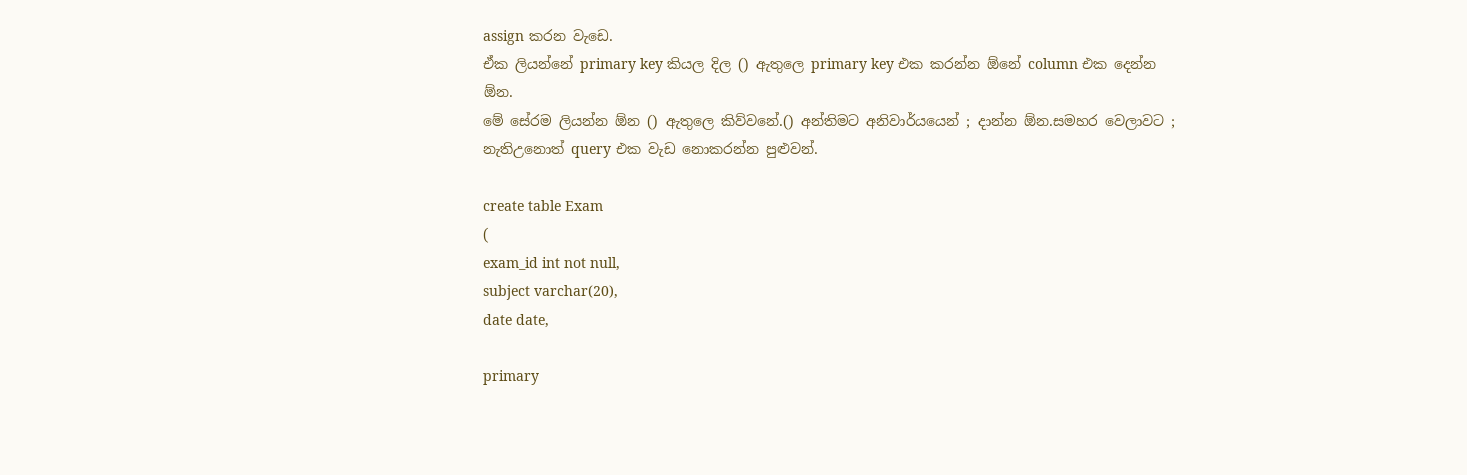assign කරන වැඩෙ.
ඒක ලියන්නේ primary key කියල දිල () ඇතුලෙ primary key එක කරන්න ඕනේ column එක දෙන්න ඕන.
මේ සේරම ලියන්න ඕන () ඇතුලෙ කිව්වනේ.() අන්තිමට අනිවාර්යයෙන් ; දාන්න ඕන.සමහර වෙලාවට ; නැතිඋනොත් query එක වැඩ නොකරන්න පුළුවන්.

create table Exam
(
exam_id int not null,
subject varchar(20),
date date,

primary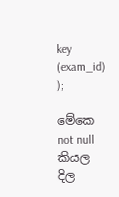key (exam_id)
);

මේකෙ not null කියල දිල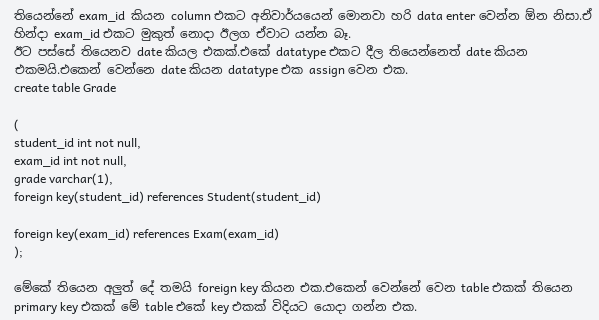තියෙන්නේ exam_id  කියන column එකට අනිවාර්යයෙන් මොනවා හරි data enter වෙන්න ඕන නිසා.ඒ හින්දා exam_id එකට මුකුත් නොදා ඊලග ඒවාට යන්න බෑ.
ඊට පස්සේ තියෙනව date කියල එකක්.එකේ datatype එකට දීල තියෙන්නෙත් date කියන එකමයි.එකෙන් වෙන්නෙ date කියන datatype එක assign වෙන එක.
create table Grade

(
student_id int not null,
exam_id int not null,
grade varchar(1),
foreign key(student_id) references Student(student_id)

foreign key(exam_id) references Exam(exam_id)
);

මේකේ තියෙන අලුත් දේ තමයි foreign key කියන එක.එකෙන් වෙන්නේ වෙන table එකක් තියෙන primary key එකක් මේ table එකේ key එකක් විදියට යොදා ගන්න එක.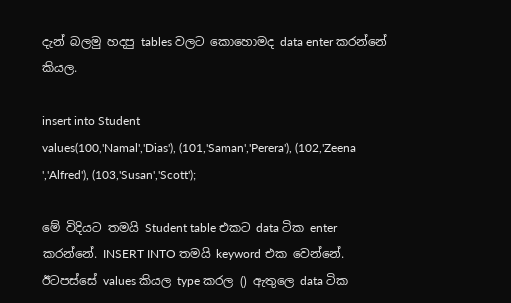දැන් බලමු හදපු tables වලට කොහොමද data enter කරන්නේ කියල.

insert into Student
values(100,'Namal','Dias'), (101,'Saman','Perera'), (102,'Zeena ','Alfred'), (103,'Susan','Scott');

මේ විදියට තමයි Student table එකට data ටික enter කරන්නේ. INSERT INTO තමයි keyword එක වෙන්නේ.
ඊටපස්සේ values කියල type කරල () ඇතුලෙ data ටික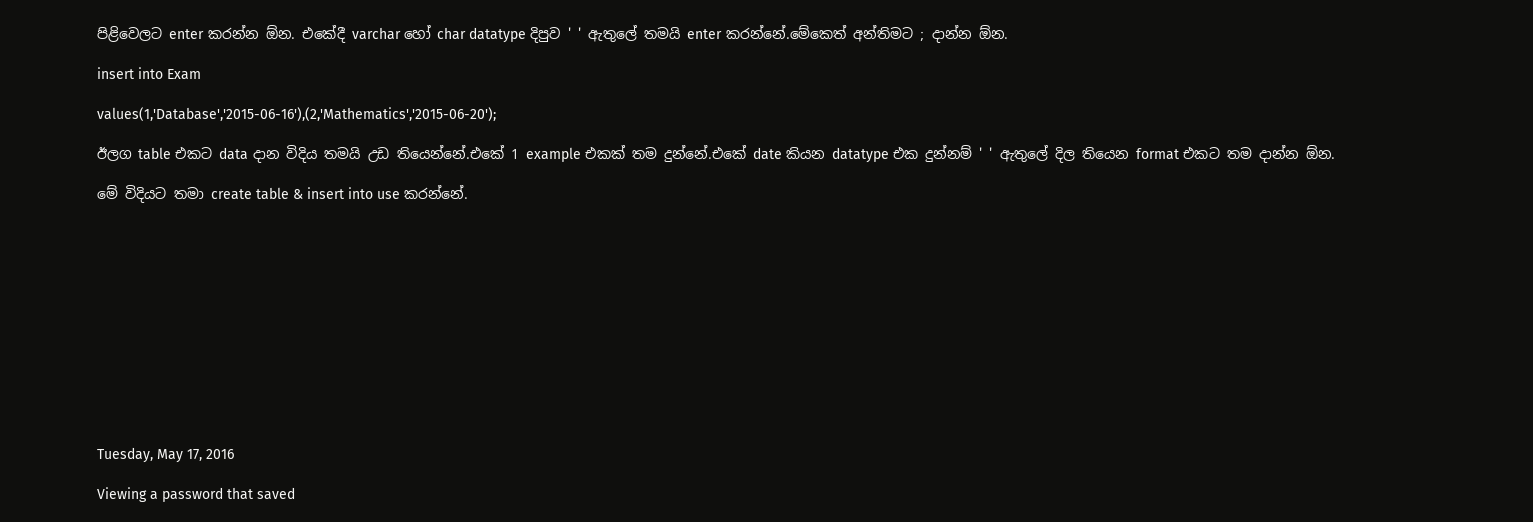පිළිවෙලට enter කරන්න ඕන. එකේදී varchar හෝ char datatype දිපුව ' ' ඇතුලේ තමයි enter කරන්නේ.මේකෙත් අන්තිමට ; දාන්න ඕන.

insert into Exam

values(1,'Database','2015-06-16'),(2,'Mathematics','2015-06-20');

ඊලග table එකට data දාන විදිය තමයි උඩ තියෙන්නේ.එකේ 1 example එකක් තම දුන්නේ.එකේ date කියන datatype එක දුන්නම් ' ' ඇතුලේ දිල තියෙන format එකට තම දාන්න ඕන.

මේ විදියට තමා create table & insert into use කරන්නේ.












Tuesday, May 17, 2016

Viewing a password that saved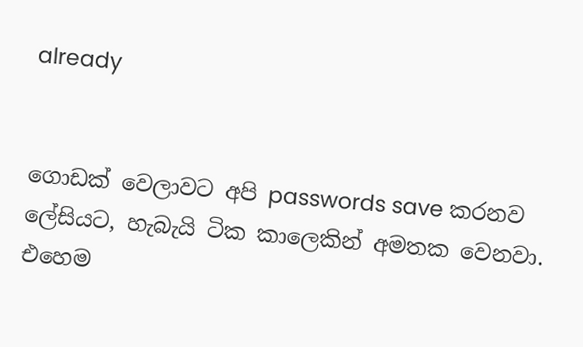already


ගොඩක් වෙලාවට අපි passwords save කරනව ලේසියට, හැබැයි ටික කාලෙකින් අමතක වෙනවා. එහෙම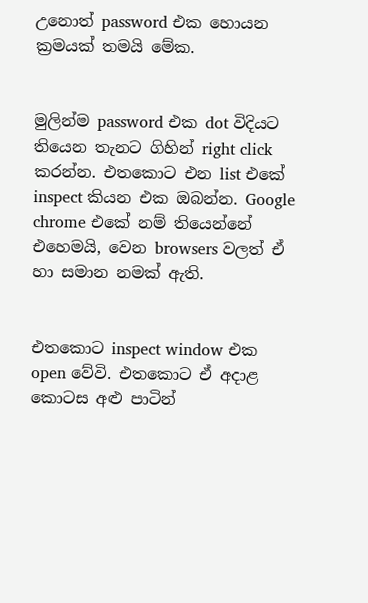උනොත් password එක හොයන ක්‍රමයක් තමයි මේක.


මුලින්ම password එක dot විදියට තියෙන තැනට ගිහින් right click කරන්න. එතකොට එන list එකේ inspect කියන එක ඔබන්න. Google chrome එකේ නම් තියෙන්නේ එහෙමයි, වෙන browsers වලත් ඒ හා සමාන නමක් ඇති.


එතකොට inspect window එක open වේවි. එතකොට ඒ අදාළ කොටස අළු පාටින්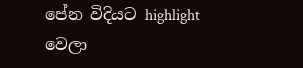පේන විදියට highlight වෙලා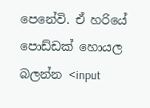පෙනේවි. ඒ හරියේ පොඩ්ඩක් හොයල බලන්න <input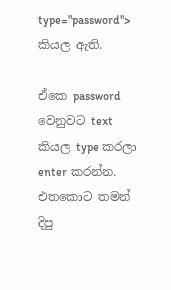type="password"> කියල ඇති.

ඒකෙ password වෙනුවට text කියල type කරලා enter කරන්න. එතකොට තමන් දිපු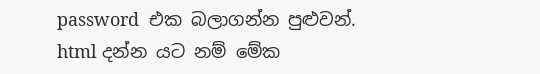password  එක බලාගන්න පුළුවන්. html දන්න යට නම් මේක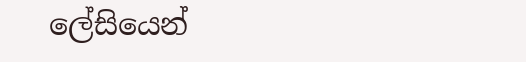ලේසියෙන්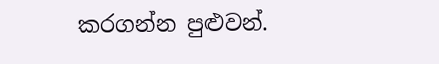කරගන්න පුළුවන්.